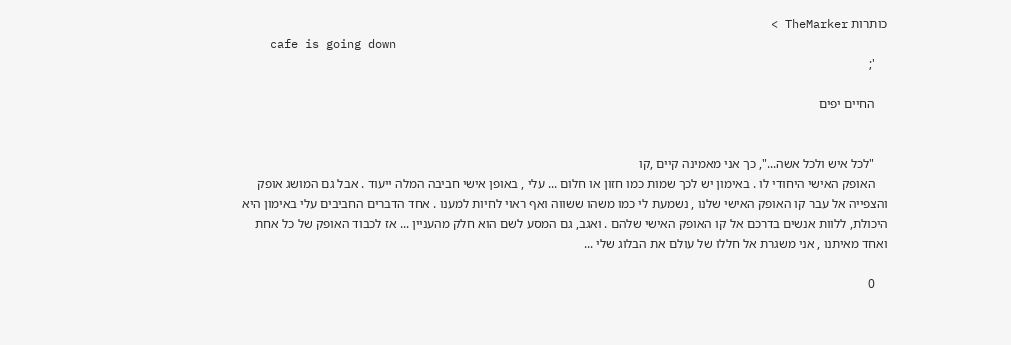כותרות TheMarker >
    cafe is going down
    ';

    החיים יפים


    "לכל איש ולכל אשה...", כך אני מאמינה קיים ,קו
    האופק האישי היחודי לו . באימון יש לכך שמות כמו חזון או חלום ... עלי , באופן אישי חביבה המלה ייעוד . אבל גם המושג אופק והצפייה אל עבר קו האופק האישי שלנו , נשמעת לי כמו משהו ששווה ואף ראוי לחיות למענו . אחד הדברים החביבים עלי באימון היא היכולת, ללוות אנשים בדרכם אל קו האופק האישי שלהם . ואגב, גם המסע לשם הוא חלק מהעניין ... אז לכבוד האופק של כל אחת ואחד מאיתנו , אני משגרת אל חללו של עולם את הבלוג שלי ...

    0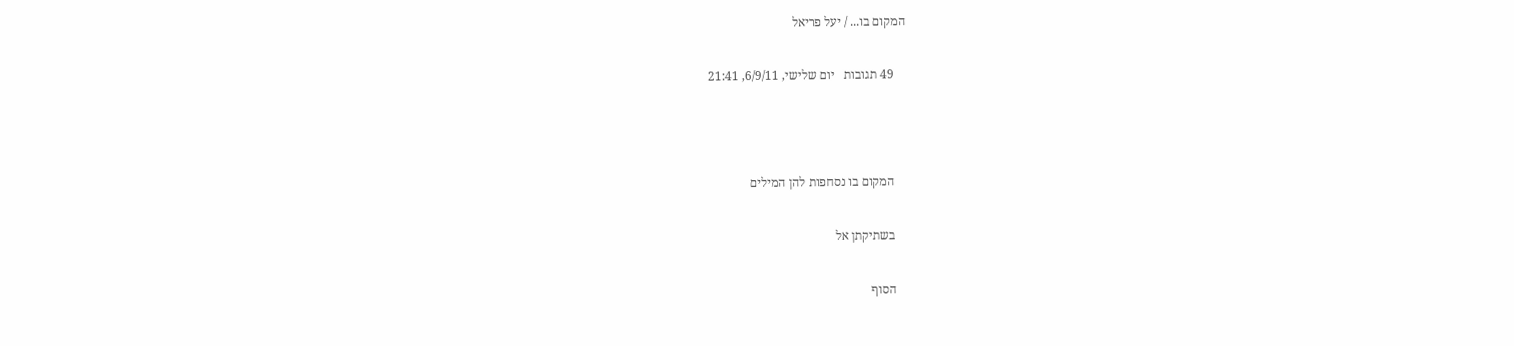המקום בו... / יעל פריאל

    49 תגובות   יום שלישי, 6/9/11, 21:41



    המקום בו נסחפות להן המילים

    בשתיקתן אל

    הסוף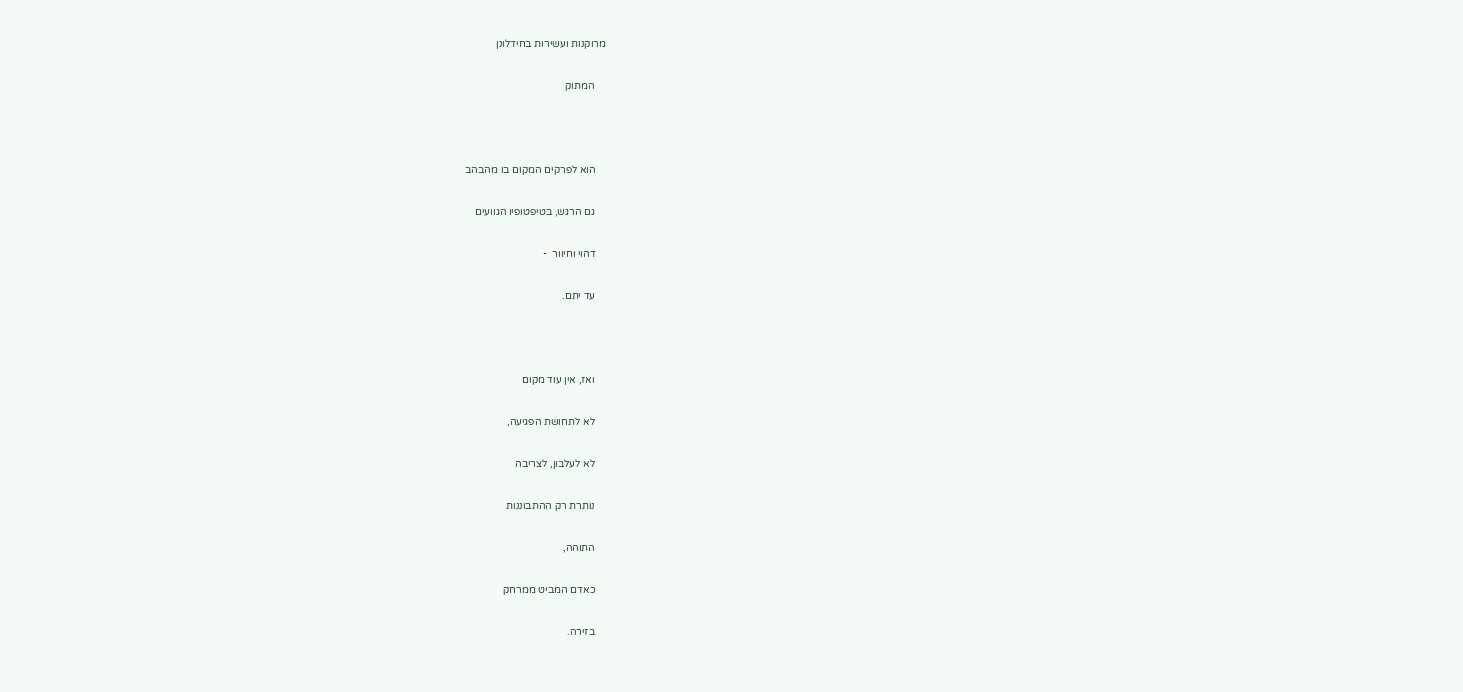מרוקנות ועשירות בחידלונן

    המתוק



    הוא לפרקים המקום בו מהבהב

    גם הרגש, בטיפטופיו הגוועים

    דהוי וחיוור  -

    עד יתם.



    ואז, אין עוד מקום

    לא לתחושת הפגיעה,

    לא לעלבון, לצריבה

    נותרת רק ההתבוננות

    התוהה,

    כאדם המביט ממרחק

    בזירה.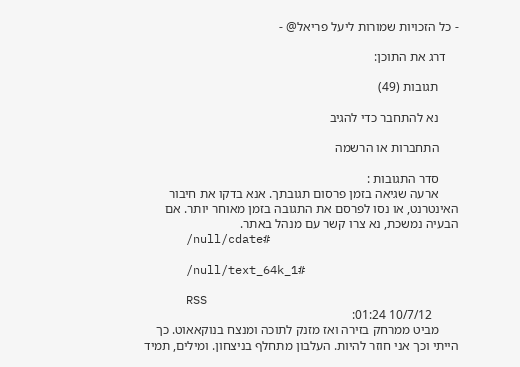- כל הזכויות שמורות ליעל פריאל@ -

    דרג את התוכן:

      תגובות (49)

      נא להתחבר כדי להגיב

      התחברות או הרשמה

      סדר התגובות :
      ארעה שגיאה בזמן פרסום תגובתך. אנא בדקו את חיבור האינטרנט, או נסו לפרסם את התגובה בזמן מאוחר יותר. אם הבעיה נמשכת, נא צרו קשר עם מנהל באתר.
      /null/cdate#

      /null/text_64k_1#

      RSS
        10/7/12 01:24:
      מביט ממרחק בזירה ואז מזנק לתוכה ומנצח בנוקאאוט. כך הייתי וכך אני חוזר להיות. העלבון מתחלף בניצחון. ומילים, תמיד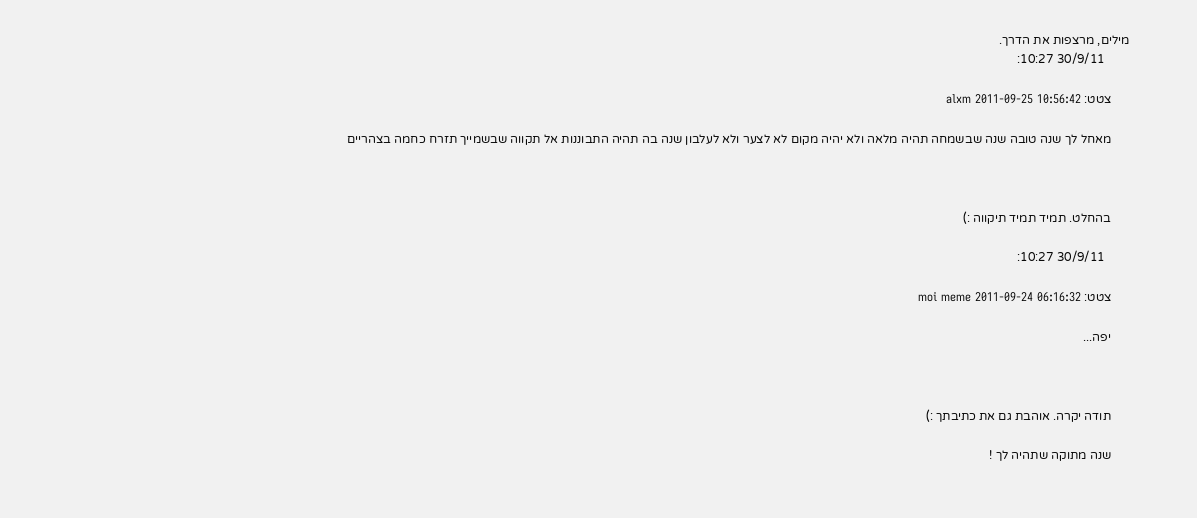מילים, מרצפות את הדרך.
        30/9/11 10:27:

      צטט: alxm 2011-09-25 10:56:42

      מאחל לך שנה טובה שנה שבשמחה תהיה מלאה ולא יהיה מקום לא לצער ולא לעלבון שנה בה תהיה התבוננות אל תקווה שבשמייך תזרח כחמה בצהריים



      בהחלט. תמיד תמיד תיקווה :)

        30/9/11 10:27:

      צטט: moi meme 2011-09-24 06:16:32

      יפה...



      תודה יקרה. אוהבת גם את כתיבתך :)

      שנה מתוקה שתהיה לך !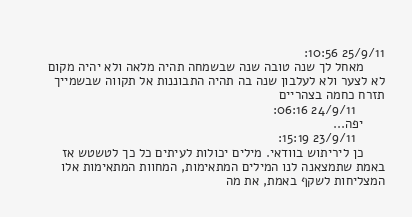25/9/11 10:56:
      מאחל לך שנה טובה שנה שבשמחה תהיה מלאה ולא יהיה מקום לא לצער ולא לעלבון שנה בה תהיה התבוננות אל תקווה שבשמייך תזרח כחמה בצהריים
        24/9/11 06:16:
      יפה...
        23/9/11 15:19:
      כן ליריתוש בוודאי. מילים יכולות לעיתים כל כך לטשטש אז באמת שתמצאנה לנו המילים המתאימות, המחוות המתאימות אלו המצליחות לשקף באמת, את מה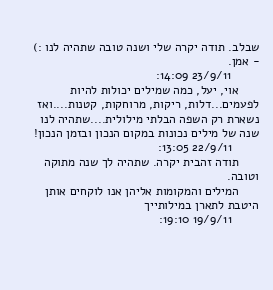שבלב. תודה יקרה שלי ושנה טובה שתהיה לנו :) - אמן.
        23/9/11 14:09:
      אוי, יעל, כמה שמילים יכולות להיות לפעמים...דלות, ריקות, מרוחקות, קטנות....ואז נשארת רק השפה הבלתי מילולית....שתהיה לנו שנה של מילים נכונות במקום הנכון ובזמן הנכון!
        22/9/11 13:05:
      תודה זהבית יקרה. שתהיה לך שנה מתוקה וטובה.
      המילים והמקומות אליהן אנו לוקחים אותן היטבת לתארן במילותייך
        19/9/11 19:10: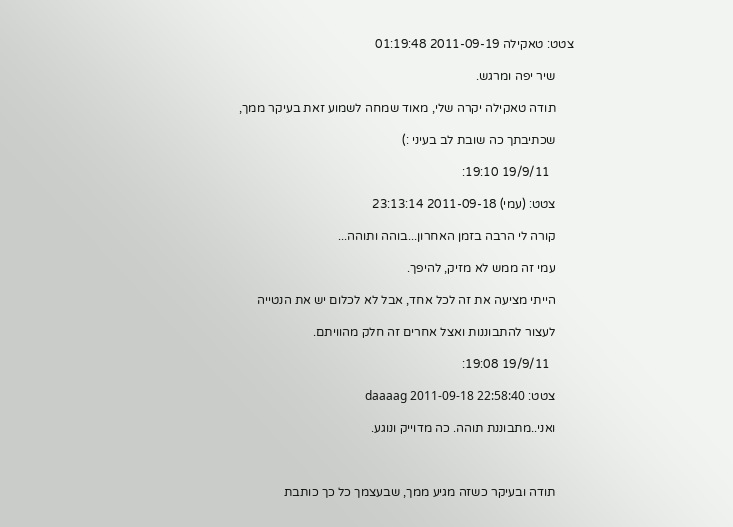צטט: טאקילה 2011-09-19 01:19:48

      שיר יפה ומרגש.

      תודה טאקילה יקרה שלי, מאוד שמחה לשמוע זאת בעיקר ממך,

      שכתיבתך כה שובת לב בעיני :)

        19/9/11 19:10:

      צטט: (עמי) 2011-09-18 23:13:14

      קורה לי הרבה בזמן האחרון...בוהה ותוהה...

      עמי זה ממש לא מזיק, להיפך.

      הייתי מציעה את זה לכל אחד, אבל לא לכלום יש את הנטייה

      לעצור להתבוננות ואצל אחרים זה חלק מהוויתם.

        19/9/11 19:08:

      צטט: daaaag 2011-09-18 22:58:40

      ואני..מתבוננת תוהה. כה מדוייק ונוגע.



      תודה ובעיקר כשזה מגיע ממך, שבעצמך כל כך כותבת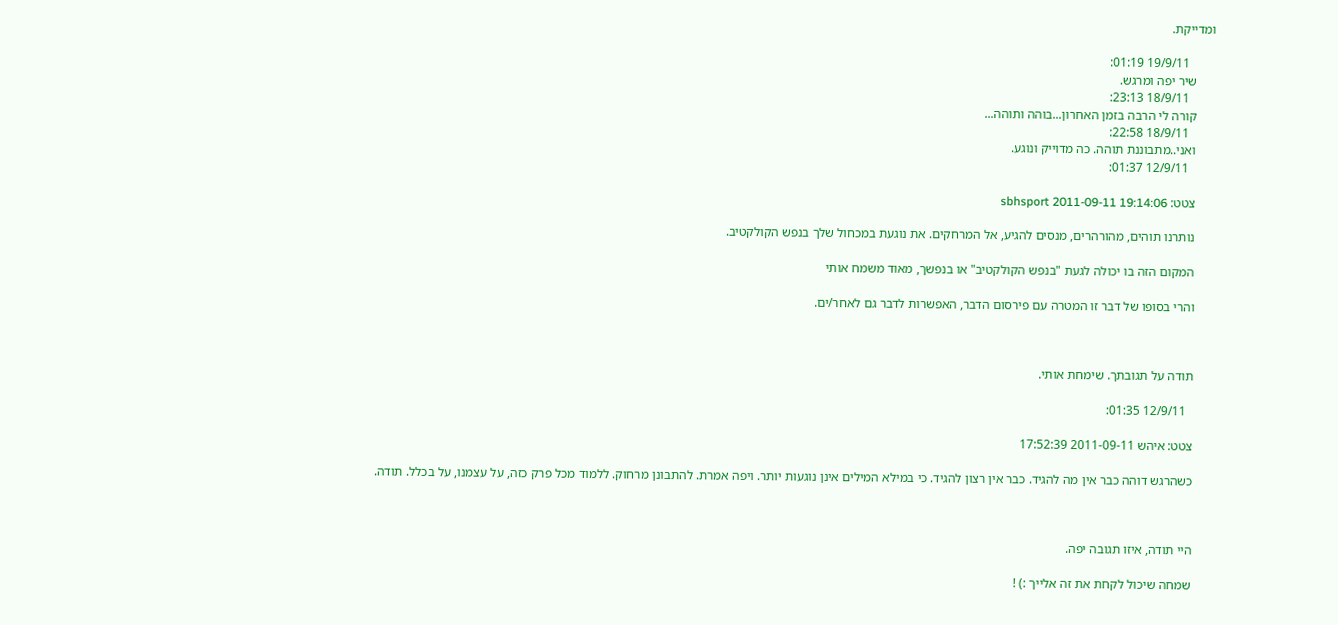ומדייקת.

        19/9/11 01:19:
      שיר יפה ומרגש.
        18/9/11 23:13:
      קורה לי הרבה בזמן האחרון...בוהה ותוהה...
        18/9/11 22:58:
      ואני..מתבוננת תוהה. כה מדוייק ונוגע.
        12/9/11 01:37:

      צטט: sbhsport 2011-09-11 19:14:06

      נותרנו תוהים, מהורהרים, מנסים להגיע, אל המרחקים. את נוגעת במכחול שלך בנפש הקולקטיב.

      המקום הזה בו יכולה לגעת "בנפש הקולקטיב" או בנפשך, מאוד משמח אותי

      והרי בסופו של דבר זו המטרה עם פירסום הדבר, האפשרות לדבר גם לאחר/ים.



      תודה על תגובתך. שימחת אותי.

        12/9/11 01:35:

      צטט: איהש 2011-09-11 17:52:39

      כשהרגש דוהה כבר אין מה להגיד. כבר אין רצון להגיד. כי במילא המילים אינן נוגעות יותר. ויפה אמרת. להתבונן מרחוק. ללמוד מכל פרק כזה, על עצמנו, על בכלל. תודה.



      היי תודה, איזו תגובה יפה.

      שמחה שיכול לקחת את זה אלייך :) !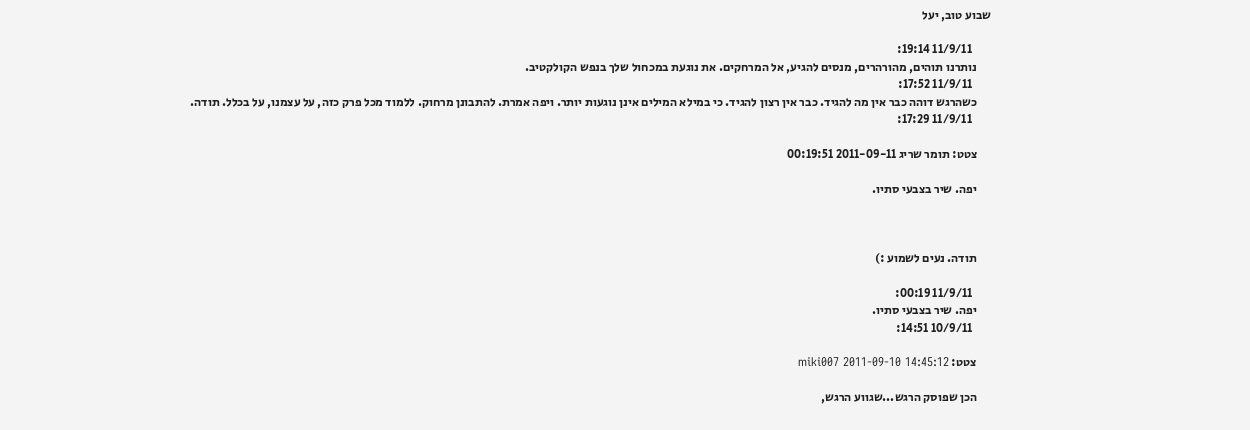שבוע טוב, יעל

        11/9/11 19:14:
      נותרנו תוהים, מהורהרים, מנסים להגיע, אל המרחקים. את נוגעת במכחול שלך בנפש הקולקטיב.
        11/9/11 17:52:
      כשהרגש דוהה כבר אין מה להגיד. כבר אין רצון להגיד. כי במילא המילים אינן נוגעות יותר. ויפה אמרת. להתבונן מרחוק. ללמוד מכל פרק כזה, על עצמנו, על בכלל. תודה.
        11/9/11 17:29:

      צטט: תומר שריג 2011-09-11 00:19:51

      יפה. שיר בצבעי סתיו.



      תודה. נעים לשמוע :)

        11/9/11 00:19:
      יפה. שיר בצבעי סתיו.
        10/9/11 14:51:

      צטט: miki007 2011-09-10 14:45:12

      הכן שפוסק הרגש...שגווע הרגש,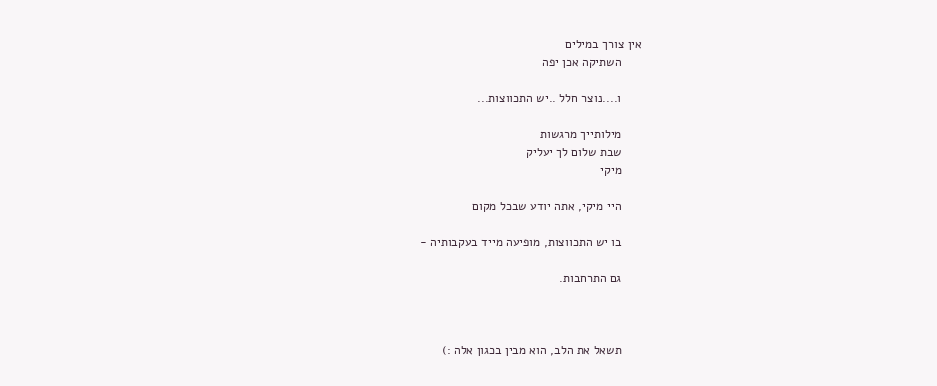אין צורך במילים
      השתיקה אכן יפה

      ו....נוצר חלל ..יש התכווצות...

      מילותייך מרגשות
      שבת שלום לך יעליק
      מיקי

      היי מיקי, אתה יודע שבכל מקום

      בו יש התכווצות, מופיעה מייד בעקבותיה -

      גם התרחבות.



      תשאל את הלב, הוא מבין בכגון אלה :)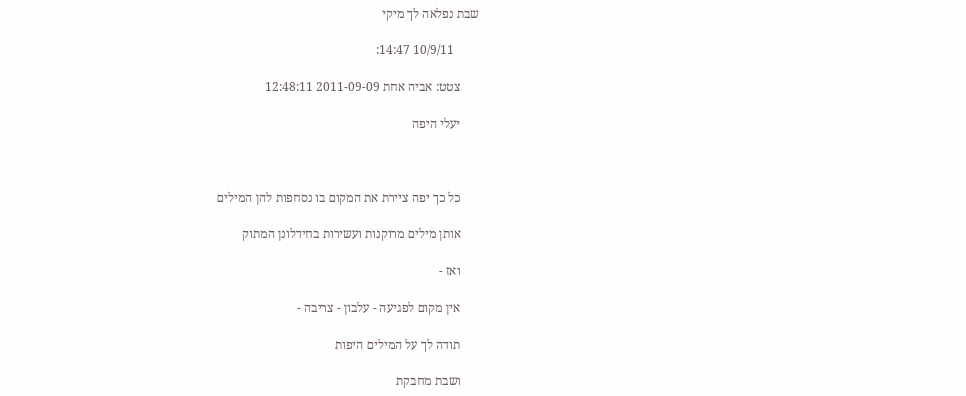שבת נפלאה לך מיקי

        10/9/11 14:47:

      צטט: אביה אחת 2011-09-09 12:48:11

      יעלי היפה



      כל כך יפה ציירת את המקום בו נסחפות להן המילים

      אותן מילים מרוקנות ועשירות בחידלונן המתוק

      ואז -

      אין מקום לפגיעה - עלבון - צריבה -

      תודה לך על המילים היפות

      ושבת מחבקת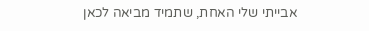אבייתי שלי האחת, שתמיד מביאה לכאן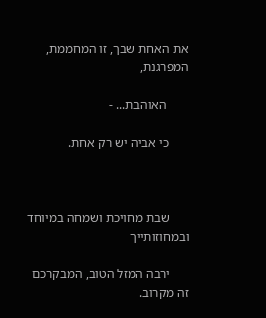את האחת שבך, זו המחממת, המפרגנת,

       האוהבת... -

      כי אביה יש רק אחת.



      שבת מחויכת ושמחה במיוחד ובמחוזותייך

      ירבה המזל הטוב, המבקרכם זה מקרוב.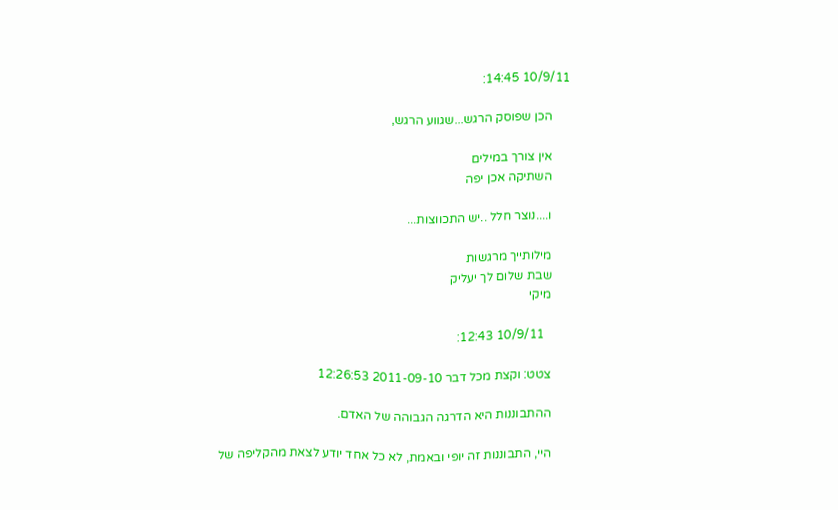10/9/11 14:45:

      הכן שפוסק הרגש...שגווע הרגש,

      אין צורך במילים
      השתיקה אכן יפה

      ו....נוצר חלל ..יש התכווצות...

      מילותייך מרגשות
      שבת שלום לך יעליק
      מיקי

        10/9/11 12:43:

      צטט: וקצת מכל דבר 2011-09-10 12:26:53

      ההתבוננות היא הדרגה הגבוהה של האדם.

      היי, התבוננות זה יופי ובאמת, לא כל אחד יודע לצאת מהקליפה של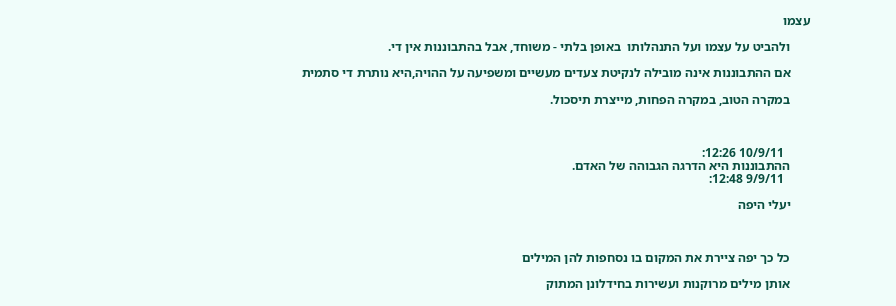עצמו

      ולהביט על עצמו ועל התנהלותו  באופן בלתי - משוחד, אבל בהתבוננות אין די.

      אם ההתבוננות אינה מובילה לנקיטת צעדים מעשיים ומשפיעה על ההויה,היא נותרת די סתמית

      במקרה הטוב, במקרה הפחות, מייצרת תיסכול.



        10/9/11 12:26:
      ההתבוננות היא הדרגה הגבוהה של האדם.
        9/9/11 12:48:

      יעלי היפה



      כל כך יפה ציירת את המקום בו נסחפות להן המילים

      אותן מילים מרוקנות ועשירות בחידלונן המתוק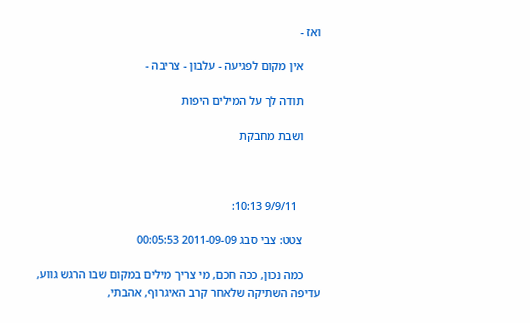ואז -

      אין מקום לפגיעה - עלבון - צריבה -

      תודה לך על המילים היפות

      ושבת מחבקת



        9/9/11 10:13:

      צטט: צבי סבג 2011-09-09 00:05:53

      כמה נכון, ככה חכם, מי צריך מילים במקום שבו הרגש גווע, עדיפה השתיקה שלאחר קרב האיגרוף, אהבתי,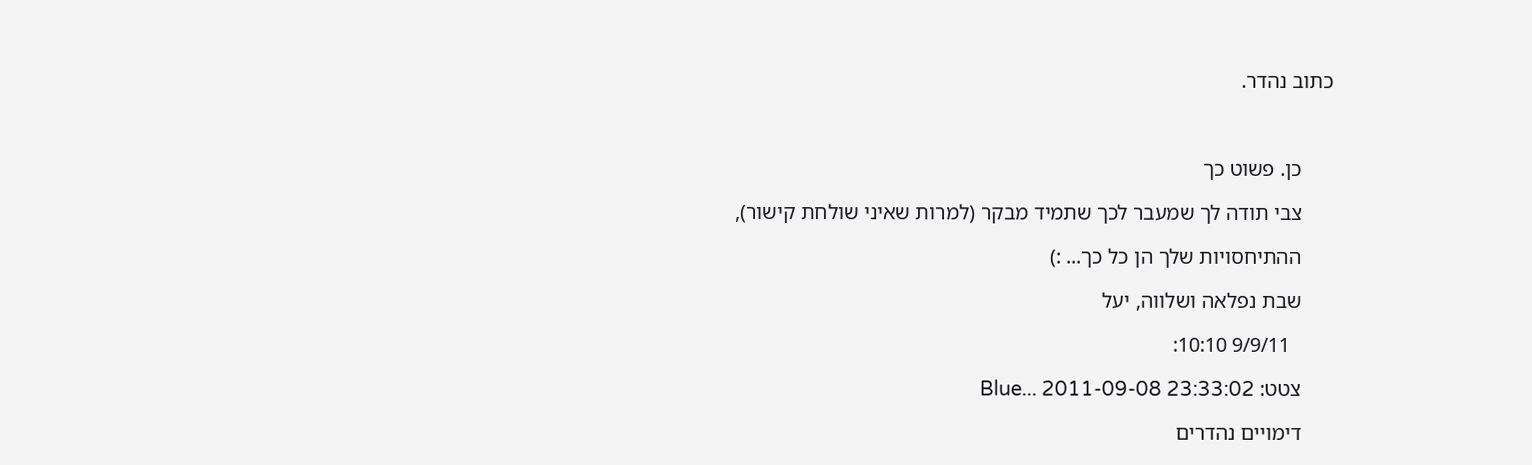כתוב נהדר.



      כן. פשוט כך

      צבי תודה לך שמעבר לכך שתמיד מבקר (למרות שאיני שולחת קישור),

      ההתיחסויות שלך הן כל כך... :)

      שבת נפלאה ושלווה, יעל

        9/9/11 10:10:

      צטט: Blue... 2011-09-08 23:33:02

      דימויים נהדרים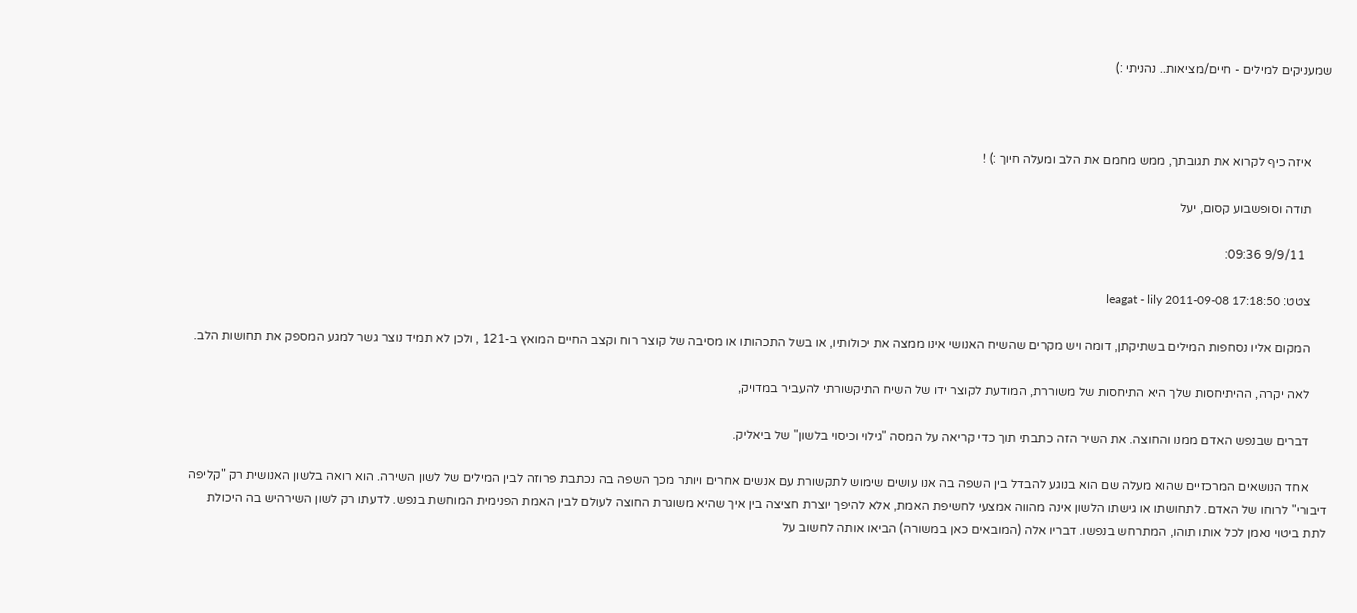שמעניקים למילים - חיים/מציאות.. נהניתי :)



      איזה כיף לקרוא את תגובתך, ממש מחמם את הלב ומעלה חיוך :) !

      תודה וסופשבוע קסום, יעל

        9/9/11 09:36:

      צטט: leagat - lily 2011-09-08 17:18:50

      המקום אליו נסחפות המילים בשתיקתן, דומה ויש מקרים שהשיח האנושי אינו ממצה את יכולותיו, או בשל התכהותו או מסיבה של קוצר רוח וקצב החיים המואץ ב-121 , ולכן לא תמיד נוצר גשר למגע המספק את תחושות הלב.

      לאה יקרה, ההיתיחסות שלך היא התיחסות של משוררת, המודעת לקוצר ידו של השיח התיקשורתי להעביר במדויק,

      דברים שבנפש האדם ממנו והחוצה. את השיר הזה כתבתי תוך כדי קריאה על המסה "גילוי וכיסוי בלשון" של ביאליק.

      אחד הנושאים המרכזיים שהוא מעלה שם הוא בנוגע להבדל בין השפה בה אנו עושים שימוש לתקשורת עם אנשים אחרים ויותר מכך השפה בה נכתבת פרוזה לבין המילים של לשון השירה. הוא רואה בלשון האנושית רק "קליפה דיבורי" לרוחו של האדם. לתחושתו או גישתו הלשון אינה מהווה אמצעי לחשיפת האמת, אלא להיפך יוצרת חציצה בין איך שהיא משוגרת החוצה לעולם לבין האמת הפנימית המוחשת בנפש. לדעתו רק לשון השירהיש בה היכולת לתת ביטוי נאמן לכל אותו תוהו, המתרחש בנפשו. דבריו אלה (המובאים כאן במשורה) הביאו אותה לחשוב על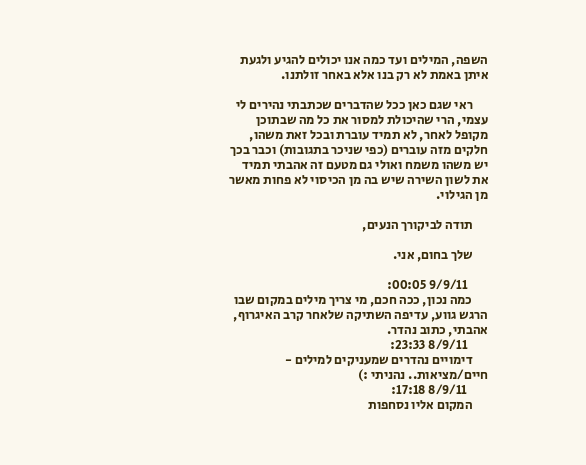השפה, המילים ועד כמה אנו יכולים להגיע ולגעת איתן באמת לא רק בנו אלא באחר זולתנו.

      ראי שגם כאן ככל שהדברים שכתבתי נהירים לי עצמי, הרי שהיכולת למסור את כל מה שבתוכן מקופל לאחר, לא תמיד עוברת ובכל זאת משהו, חלקים מזה עוברים (כפי שניכר בתגובות) וכבר בכך יש משהו משמח ואולי גם מטעם זה אהבתי תמיד את לשון השירה שיש בה מן הכיסוי לא פחות מאשר מן הגילוי.

      תודה לביקורך הנעים,

      שלך בחום, אני.

        9/9/11 00:05:
      כמה נכון, ככה חכם, מי צריך מילים במקום שבו הרגש גווע, עדיפה השתיקה שלאחר קרב האיגרוף, אהבתי, כתוב נהדר.
        8/9/11 23:33:
      דימויים נהדרים שמעניקים למילים - חיים/מציאות.. נהניתי :)
        8/9/11 17:18:
      המקום אליו נסחפות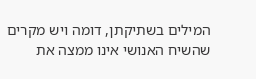המילים בשתיקתן, דומה ויש מקרים שהשיח האנושי אינו ממצה את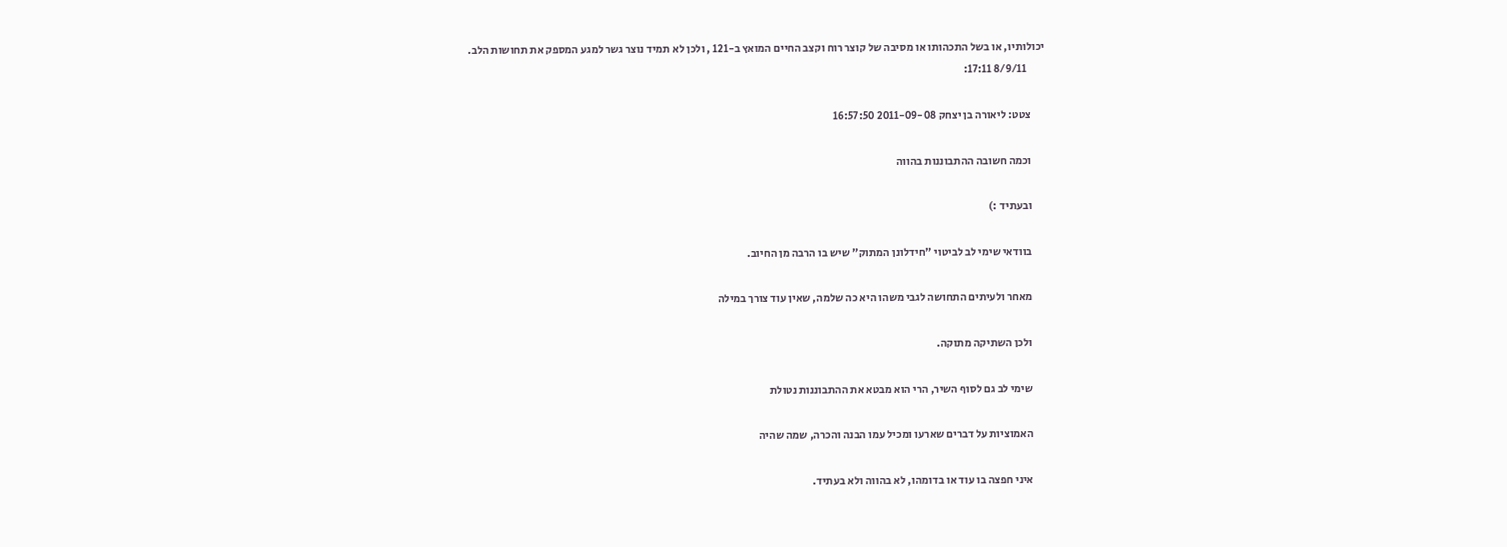יכולותיו, או בשל התכהותו או מסיבה של קוצר רוח וקצב החיים המואץ ב-121 , ולכן לא תמיד נוצר גשר למגע המספק את תחושות הלב.
        8/9/11 17:11:

      צטט: ליאורה בן יצחק 2011-09-08 16:57:50

      וכמה חשובה ההתבוננות בהווה

      ובעתיד :)

      בוודאי שימי לב לביטוי "חידלונן המתוק" שיש בו הרבה מן החיוב.

      מאחר ולעיתים התחושה לגבי משהו היא כה שלמה, שאין עוד צורך במילה

      ולכן השתיקה מתוקה.

      שימי לב גם לסוף השיר, הרי הוא מבטא את ההתבוננות נטולת

      האמוציות על דברים שארעו ומכיל עמו הבנה והכרה, שמה שהיה

      איני חפצה בו עוד או בדומהו, לא בהווה ולא בעתיד.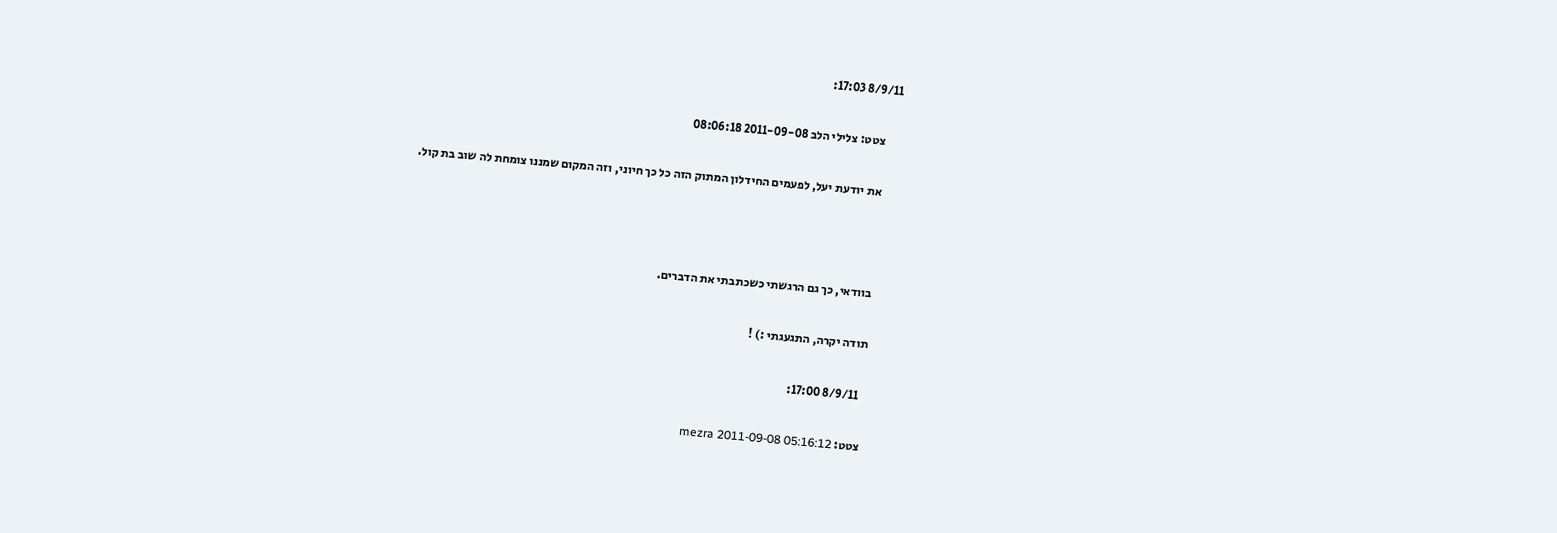8/9/11 17:03:

      צטט: צלילי הלב 2011-09-08 08:06:18

      את יודעת יעל, לפעמים החידלון המתוק הזה כל כך חיוני, וזה המקום שמננו צומחת לה שוב בת קול.



      בוודאי, כך גם הרגשתי כשכתבתי את הדברים.

      תודה יקרה, התגעגתי :) !

        8/9/11 17:00:

      צטט: mezra 2011-09-08 05:16:12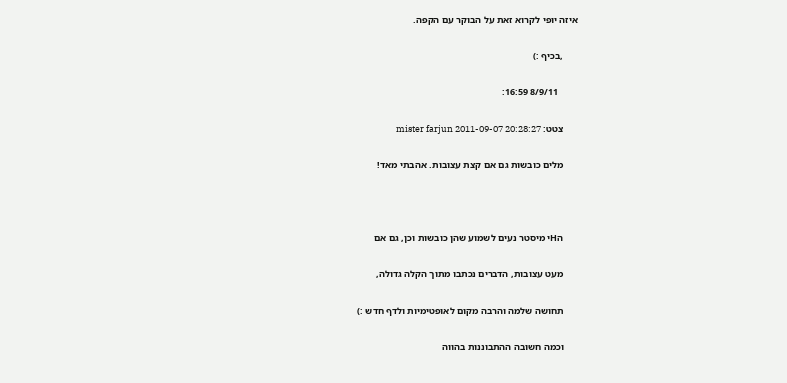איזה יופי לקרוא זאת על הבוקר עם הקפה.

      ,בכיף :)

        8/9/11 16:59:

      צטט: mister farjun 2011-09-07 20:28:27

      מלים כובשות גם אם קצת עצובות. אהבתי מאד!



      הHי מיסטר נעים לשמוע שהן כובשות וכן, גם אם

      מעט עצובות, הדברים נכתבו מתוך הקלה גדולה,

      תחושה שלמה והרבה מקום לאופטימיות ולדף חדש :)

      וכמה חשובה ההתבוננות בהווה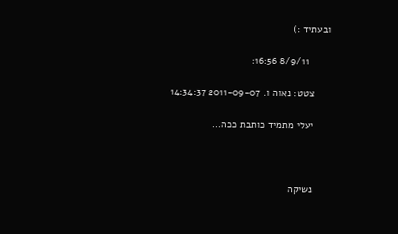ובעתיד :)

        8/9/11 16:56:

      צטט: נאוה ו. 2011-09-07 14:34:37

      יעלי מתמיד כותבת ככה...



      נשיקה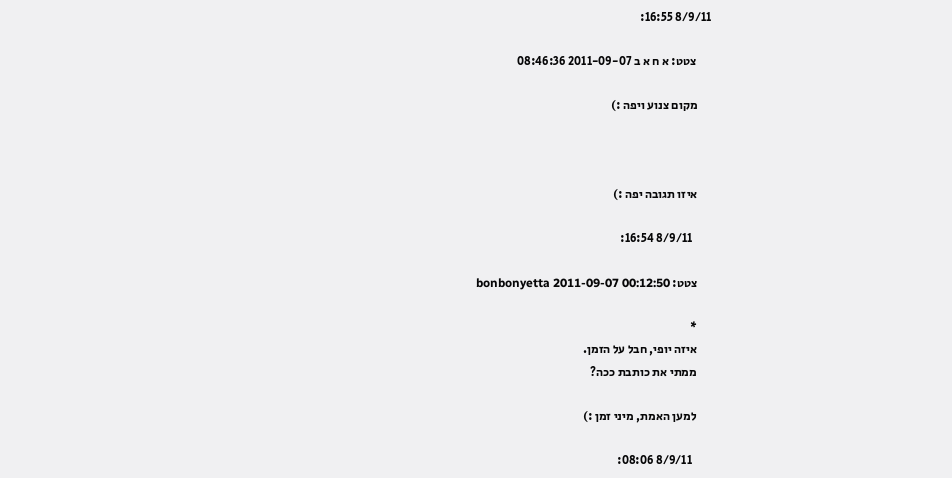8/9/11 16:55:

      צטט: א ח א ב 2011-09-07 08:46:36

      מקום צנוע ויפה :)



      איזו תגובה יפה :)

        8/9/11 16:54:

      צטט: bonbonyetta 2011-09-07 00:12:50

      *
      איזה יופי, חבל על הזמן.
      ממתי את כותבת ככה?

      למען האמת, מיני זמן :)

        8/9/11 08:06: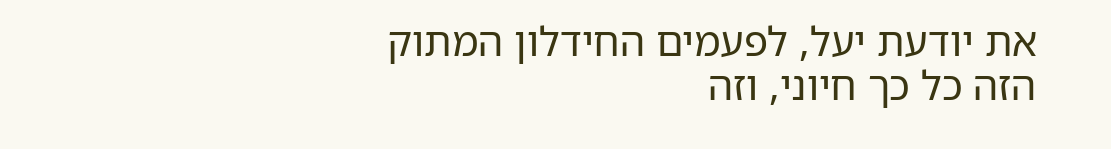את יודעת יעל, לפעמים החידלון המתוק הזה כל כך חיוני, וזה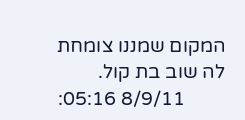המקום שמננו צומחת לה שוב בת קול.
        8/9/11 05:16: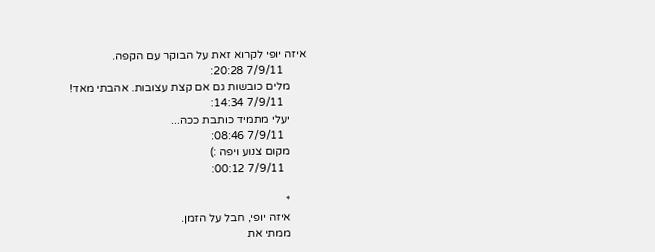איזה יופי לקרוא זאת על הבוקר עם הקפה.
        7/9/11 20:28:
      מלים כובשות גם אם קצת עצובות. אהבתי מאד!
        7/9/11 14:34:
      יעלי מתמיד כותבת ככה...
        7/9/11 08:46:
      מקום צנוע ויפה :)
        7/9/11 00:12:

      *
      איזה יופי, חבל על הזמן.
      ממתי את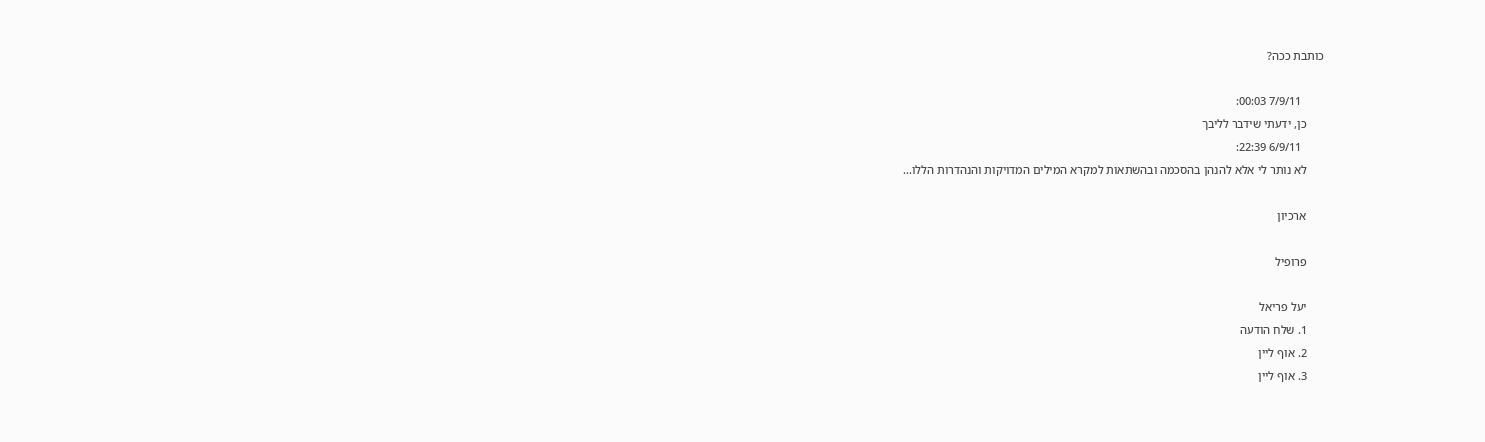כותבת ככה?

        7/9/11 00:03:
      כן, ידעתי שידבר לליבך
        6/9/11 22:39:
      לא נותר לי אלא להנהן בהסכמה ובהשתאות למקרא המילים המדויקות והנהדרות הללו...

      ארכיון

      פרופיל

      יעל פריאל
      1. שלח הודעה
      2. אוף ליין
      3. אוף ליין